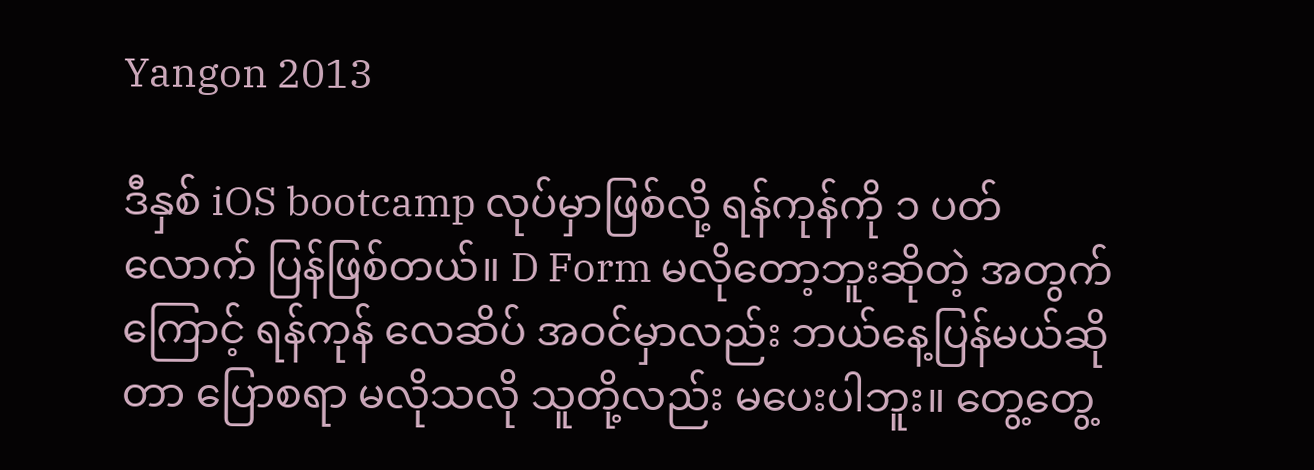Yangon 2013

ဒီနှစ် iOS bootcamp လုပ်မှာဖြစ်လို့ ရန်ကုန်ကို ၁ ပတ်လောက် ပြန်ဖြစ်တယ်။ D Form မလိုတော့ဘူးဆိုတဲ့ အတွက်ကြောင့် ရန်ကုန် လေဆိပ် အဝင်မှာလည်း ဘယ်နေ့ပြန်မယ်ဆိုတာ ပြောစရာ မလိုသလို သူတို့လည်း မပေးပါဘူး။ တွေ့တွေ့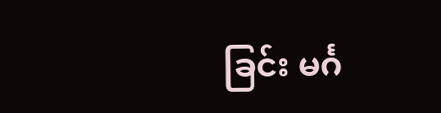ခြင်း မင်္ဂ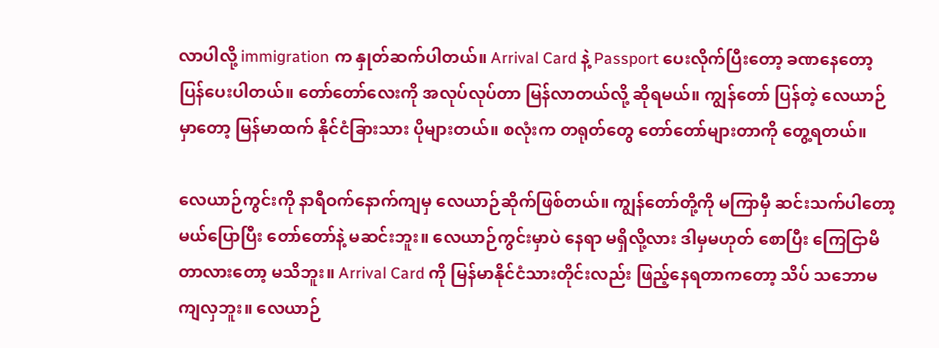လာပါလို့ immigration က နှုတ်ဆက်ပါတယ်။ Arrival Card နဲ့ Passport ပေးလိုက်ပြီးတော့ ခဏနေတော့ ပြန်ပေးပါတယ်။ တော်တော်လေးကို အလုပ်လုပ်တာ မြန်လာတယ်လို့ ဆိုရမယ်။ ကျွန်တော် ပြန်တဲ့ လေယာဉ်မှာတော့ မြန်မာထက် နိုင်ငံခြားသား ပိုများတယ်။ စလုံးက တရုတ်တွေ တော်တော်များတာကို တွေ့ရတယ်။

လေယာဉ်ကွင်းကို နာရီဝက်နောက်ကျမှ လေယာဉ်ဆိုက်ဖြစ်တယ်။ ကျွန်တော်တို့ကို မကြာမှီ ဆင်းသက်ပါတော့မယ်ပြောပြီး တော်တော်နဲ့ မဆင်းဘူး။ လေယာဉ်ကွင်းမှာပဲ နေရာ မရှိလို့လား ဒါမှမဟုတ် စောပြီး ကြေငြာမိတာလားတော့ မသိဘူး။ Arrival Card ကို မြန်မာနိုင်ငံသားတိုင်းလည်း ဖြည့်နေရတာကတော့ သိပ် သဘောမကျလှဘူး။ လေယာဉ်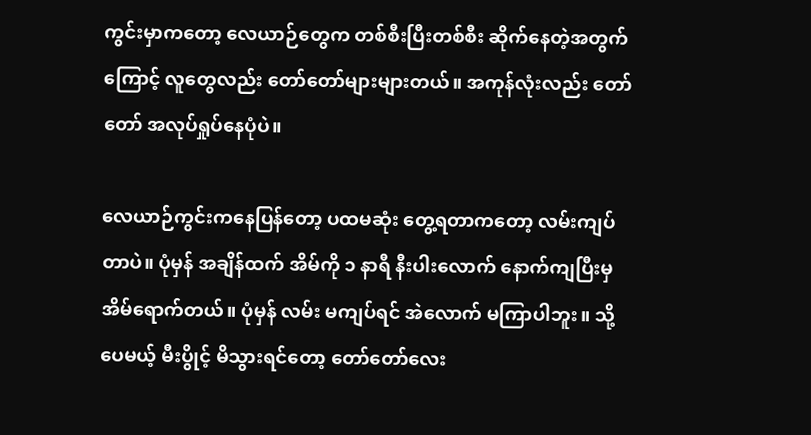ကွင်းမှာကတော့ လေယာဉ်တွေက တစ်စီးပြီးတစ်စီး ဆိုက်နေတဲ့အတွက်ကြောင့် လူတွေလည်း တော်တော်များများတယ်။ အကုန်လုံးလည်း တော်တော် အလုပ်ရှုပ်နေပုံပဲ။

လေယာဉ်ကွင်းကနေပြန်တော့ ပထမဆုံး တွေ့ရတာကတော့ လမ်းကျပ်တာပဲ။ ပုံမှန် အချိန်ထက် အိမ်ကို ၁ နာရီ နီးပါးလောက် နောက်ကျပြီးမှ အိမ်ရောက်တယ်။ ပုံမှန် လမ်း မကျပ်ရင် အဲလောက် မကြာပါဘူး။ သို့ပေမယ့် မီးပွိုင့် မိသွားရင်တော့ တော်တော်လေး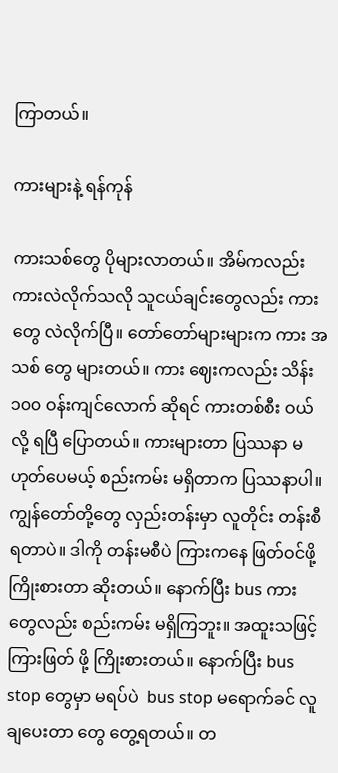ကြာတယ်။

ကားများနဲ့ ရန်ကုန်

ကားသစ်တွေ ပိုများလာတယ်။ အိမ်ကလည်း ကားလဲလိုက်သလို သူငယ်ချင်းတွေလည်း ကားတွေ လဲလိုက်ပြီ။ တော်တော်များများက ကား အသစ် တွေ များတယ်။ ကား ဈေးကလည်း သိန်း ၁၀၀ ဝန်းကျင်လောက် ဆိုရင် ကားတစ်စီး ဝယ်လို့ ရပြီ ပြောတယ်။ ကားများတာ ပြဿနာ မဟုတ်ပေမယ့် စည်းကမ်း မရှိတာက ပြဿနာပါ။ ကျွန်တော်တို့တွေ လှည်းတန်းမှာ လူတိုင်း တန်းစီ ရတာပဲ။ ဒါကို တန်းမစီပဲ ကြားကနေ ဖြတ်ဝင်ဖို့ ကြိုးစားတာ ဆိုးတယ်။ နောက်ပြီး bus ကားတွေလည်း စည်းကမ်း မရှိကြဘူး။ အထူးသဖြင့် ကြားဖြတ် ဖို့ ကြိုးစားတယ်။ နောက်ပြီး bus stop တွေမှာ မရပ်ပဲ  bus stop မရောက်ခင် လူချပေးတာ တွေ တွေ့ရတယ်။ တ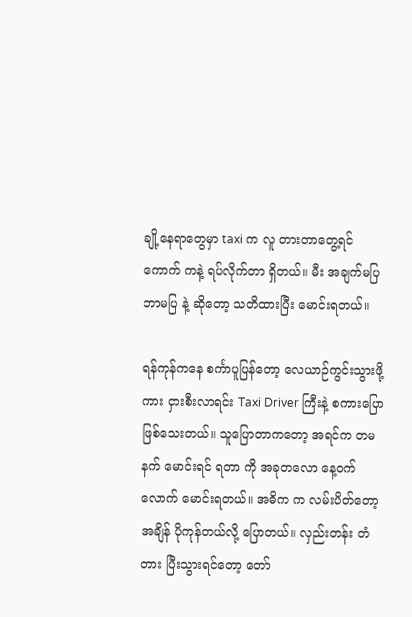ချို့နေရာတွေမှာ taxi က လူ တားတာတွေ့ရင် ကောက် ကနဲ့ ရပ်လိုက်တာ ရှိတယ်။ မီး အချက်မပြ ဘာမပြ နဲ့ ဆိုတော့ သတိထားပြီး မောင်းရတယ်။

ရန်ကုန်ကနေ စင်္ကာပူပြန်တော့ လေယာဉ်ကွင်းသွားဖို့ ကား ငှားစီးလာရင်း Taxi Driver ကြီးနဲ့ စကားပြောဖြစ်သေးတယ်။ သူပြောတာကတော့ အရင်က တမနက် မောင်းရင် ရတာ ကို အခုတလော နေ့ဝက်လောက် မောင်းရတယ်။ အဓိက က လမ်းပိတ်တော့ အချိန် ပိုကုန်တယ်လို့ ပြောတယ်။ လှည်းတန်း တံတား ပြီးသွားရင်တော့ တော်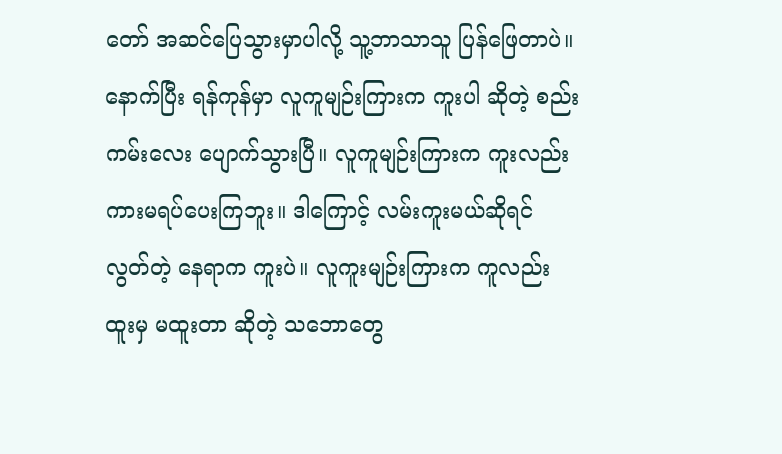တော် အဆင်ပြေသွားမှာပါလို့ သူ့ဘာသာသူ ပြန်ဖြေတာပဲ။ နောက်ပြီး ရန်ကုန်မှာ လူကူမျဉ်းကြားက ကူးပါ ဆိုတဲ့ စည်းကမ်းလေး ပျောက်သွားပြီ။ လူကူမျဉ်းကြားက ကူးလည်း ကားမရပ်ပေးကြဘူး။ ဒါကြောင့် လမ်းကူးမယ်ဆိုရင် လွတ်တဲ့ နေရာက ကူးပဲ။ လူကူးမျဉ်းကြားက ကူလည်း ထူးမှ မထူးတာ ဆိုတဲ့ သဘောတွေ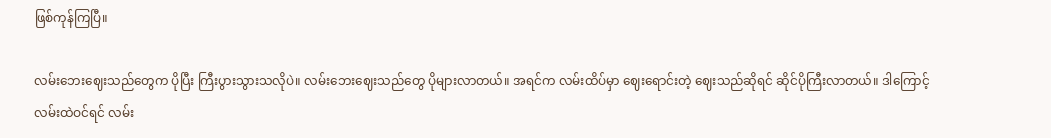ဖြစ်ကုန်ကြပြီ။

လမ်းဘေးဈေးသည်တွေက ပိုပြီး ကြီးပွားသွားသလိုပဲ။ လမ်းဘေးဈေးသည်တွေ ပိုများလာတယ်။ အရင်က လမ်းထိပ်မှာ ဈေးရောင်းတဲ့ ဈေးသည်ဆိုရင် ဆိုင်ပိုကြီးလာတယ်။ ဒါကြောင့် လမ်းထဲဝင်ရင် လမ်း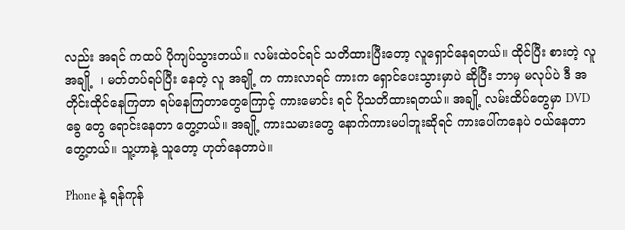လည်း အရင် ကထပ် ပိုကျပ်သွားတယ်။ လမ်းထဲဝင်ရင် သတိထားပြီးတော့ လူရှောင်နေရတယ်။ ထိုင်ပြီး စားတဲ့ လူ အချို့  ၊ မတ်တပ်ရပ်ပြီး နေတဲ့ လူ အချို့ က ကားလာရင် ကားက ရှောင်ပေးသွားမှာပဲ ဆိုပြီး ဘာမှ မလုပ်ပဲ ဒီ အတိုင်းထိုင်နေကြတာ ရပ်နေကြတာတွေကြောင့် ကားမောင်း ရင် ပိုသတိထားရတယ်။ အချို့ လမ်းထိပ်တွေမှာ DVD ခွေ တွေ ရောင်းနေတာ တွေ့တယ်။ အချို့ ကားသမားတွေ နောက်ကားမပါဘူးဆိုရင် ကားပေါ်ကနေပဲ ဝယ်နေတာ တွေ့တယ်။ သူ့ဟာနဲ့ သူတော့ ဟုတ်နေတာပဲ။

Phone နဲ့ ရန်ကုန်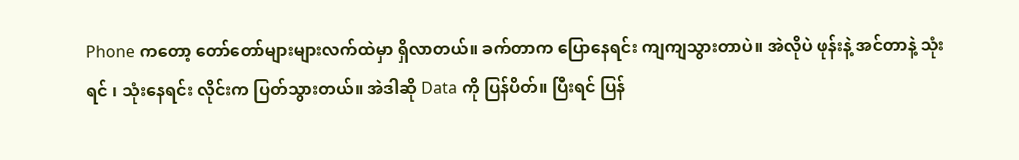Phone ကတော့ တော်တော်များများလက်ထဲမှာ ရှိလာတယ်။ ခက်တာက ပြောနေရင်း ကျကျသွားတာပဲ။ အဲလိုပဲ ဖုန်းနဲ့ အင်တာနဲ့ သုံးရင် ၊ သုံးနေရင်း လိုင်းက ပြတ်သွားတယ်။ အဲဒါဆို Data ကို ပြန်ပိတ်။ ပြီးရင် ပြန်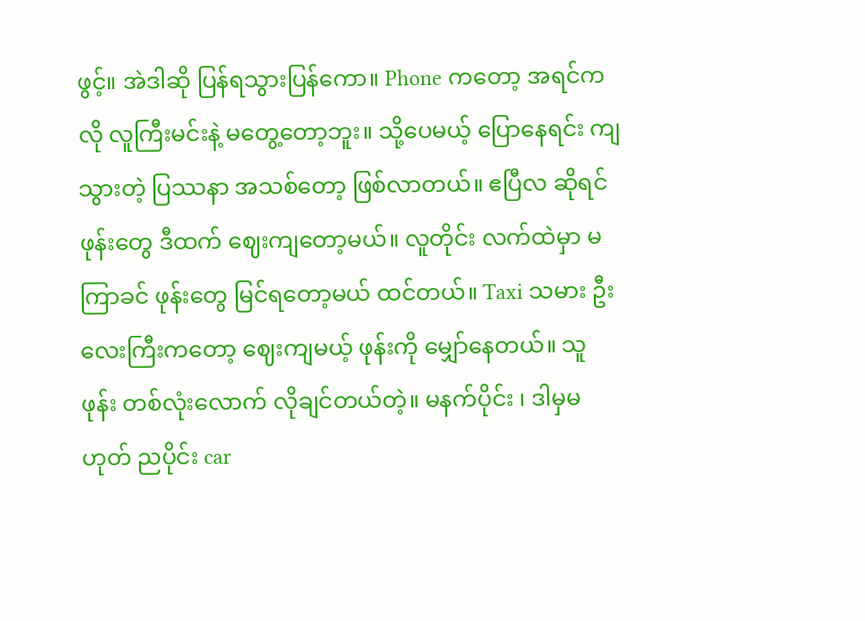ဖွင့်။ အဲဒါဆို ပြန်ရသွားပြန်ကော။ Phone ကတော့ အရင်ကလို လူကြီးမင်းနဲ့ မတွေ့တော့ဘူး။ သို့ပေမယ့် ပြောနေရင်း ကျသွားတဲ့ ပြဿနာ အသစ်တော့ ဖြစ်လာတယ်။ ဧပြီလ ဆိုရင် ဖုန်းတွေ ဒီထက် ဈေးကျတော့မယ်။ လူတိုင်း လက်ထဲမှာ မကြာခင် ဖုန်းတွေ မြင်ရတော့မယ် ထင်တယ်။ Taxi သမား ဦးလေးကြီးကတော့ ဈေးကျမယ့် ဖုန်းကို မျှော်နေတယ်။ သူ ဖုန်း တစ်လုံးလောက် လိုချင်တယ်တဲ့။ မနက်ပိုင်း ၊ ဒါမှမဟုတ် ညပိုင်း car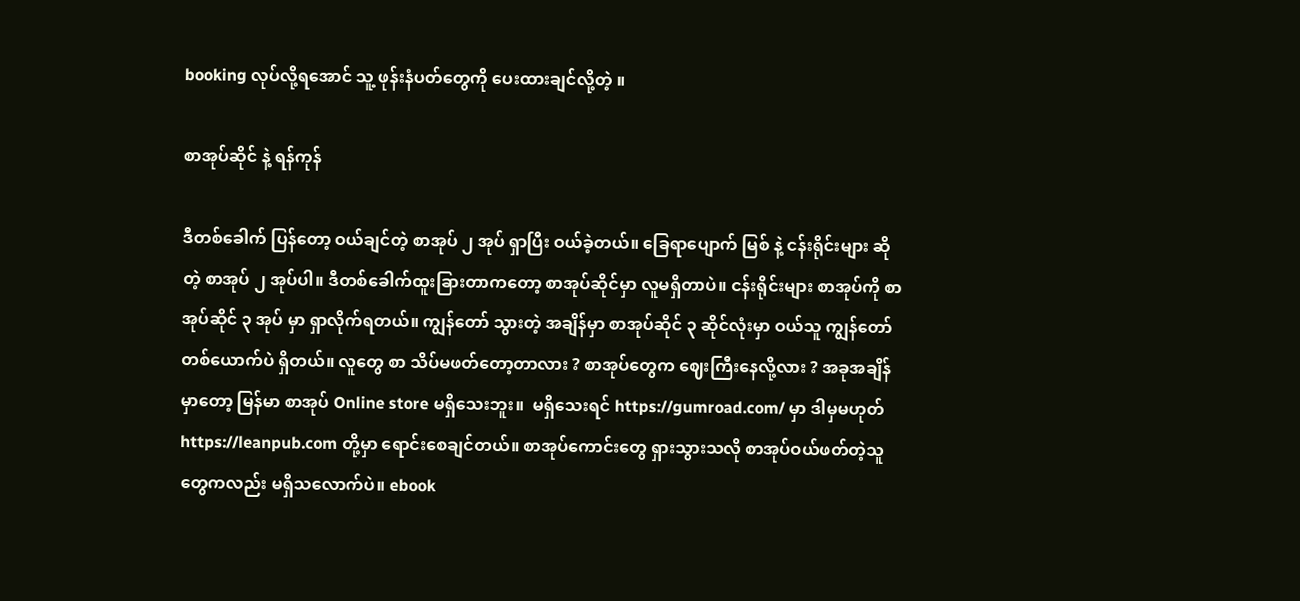booking လုပ်လို့ရအောင် သူ့ ဖုန်းနံပတ်တွေကို ပေးထားချင်လို့တဲ့ ။

စာအုပ်ဆိုင် နဲ့ ရန်ကုန်

ဒီတစ်ခေါက် ပြန်တော့ ဝယ်ချင်တဲ့ စာအုပ် ၂ အုပ် ရှာပြီး ဝယ်ခဲ့တယ်။ ခြေရာပျောက် မြစ် နဲ့ ငန်းရိုင်းများ ဆိုတဲ့ စာအုပ် ၂ အုပ်ပါ။ ဒီတစ်ခေါက်ထူးခြားတာကတော့ စာအုပ်ဆိုင်မှာ လူမရှိတာပဲ။ ငန်းရိုင်းများ စာအုပ်ကို စာအုပ်ဆိုင် ၃ အုပ် မှာ ရှာလိုက်ရတယ်။ ကျွန်တော် သွားတဲ့ အချိန်မှာ စာအုပ်ဆိုင် ၃ ဆိုင်လုံးမှာ ဝယ်သူ ကျွန်တော် တစ်ယောက်ပဲ ရှိတယ်။ လူတွေ စာ သိပ်မဖတ်တော့တာလား ? စာအုပ်တွေက ဈေးကြီးနေလို့လား ? အခုအချိန်မှာတော့ မြန်မာ စာအုပ် Online store မရှိသေးဘူး။  မရှိသေးရင် https://gumroad.com/ မှာ ဒါမှမဟုတ် https://leanpub.com တို့မှာ ရောင်းစေချင်တယ်။ စာအုပ်ကောင်းတွေ ရှားသွားသလို စာအုပ်ဝယ်ဖတ်တဲ့သူတွေကလည်း မရှိသလောက်ပဲ။ ebook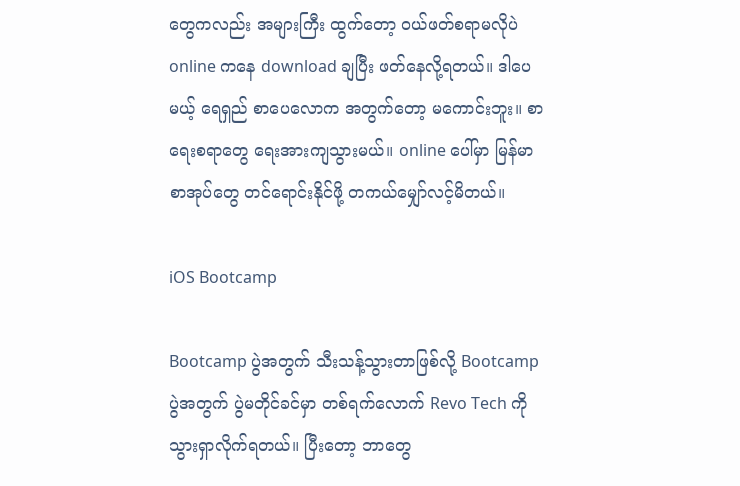တွေကလည်း အများကြီး ထွက်တော့ ဝယ်ဖတ်စရာမလိုပဲ online ကနေ download ချပြီး ဖတ်နေလို့ရတယ်။ ဒါပေမယ့် ရေရှည် စာပေလောက အတွက်တော့ မကောင်းဘူး။ စာရေးစရာတွေ ရေးအားကျသွားမယ်။ online ပေါ်မှာ မြန်မာစာအုပ်တွေ တင်ရောင်းနိုင်ဖို့ တကယ်မျှော်လင့်မိတယ်။

iOS Bootcamp

Bootcamp ပွဲအတွက် သီးသန့်သွားတာဖြစ်လို့ Bootcamp ပွဲအတွက် ပွဲမတိုင်ခင်မှာ တစ်ရက်လောက် Revo Tech ကို သွားရှာလိုက်ရတယ်။ ပြီးတော့ ဘာတွေ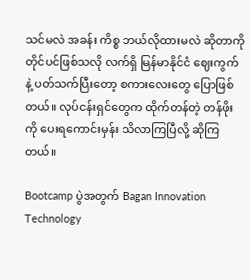သင်မလဲ အခန်း ကိစ္စ ဘယ်လိုထားမလဲ ဆိုတာကို တိုင်ပင်ဖြစ်သလို လက်ရှိ မြန်မာနိုင်ငံ ဈေးကွက် နဲ့ ပတ်သက်ပြီးတော့ စကားလေးတွေ ပြောဖြစ်တယ်။ လုပ်ငန်းရှင်တွေက ထိုက်တန်တဲ့ တန်ဖိုးကို ပေးရကောင်းမှန်း သိလာကြပြီလို့ ဆိုကြတယ်။

Bootcamp ပွဲအတွက် Bagan Innovation Technology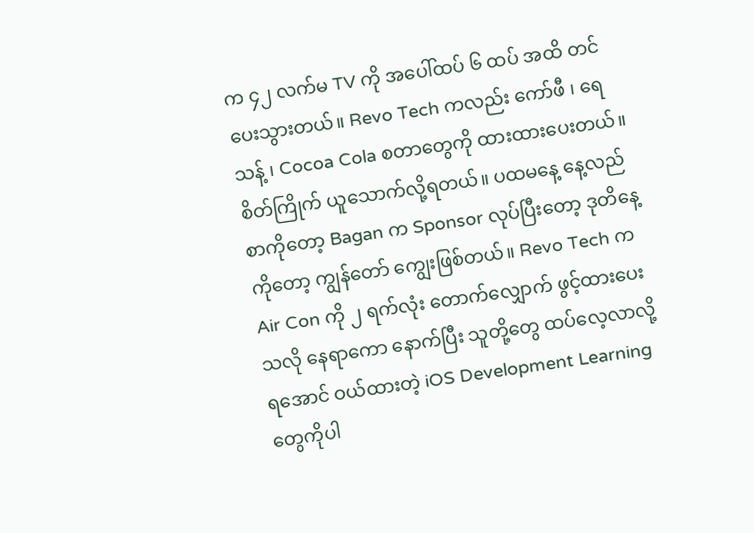က ၄၂ လက်မ TV ကို အပေါ်ထပ် ၆ ထပ် အထိ တင်ပေးသွားတယ်။ Revo Tech ကလည်း ကော်ဖီ ၊ ရေသန့် ၊ Cocoa Cola စတာတွေကို ထားထားပေးတယ်။ စိတ်ကြိုက် ယူသောက်လို့ရတယ်။ ပထမနေ့ နေ့လည်စာကိုတော့ Bagan က Sponsor လုပ်ပြီးတော့ ဒုတိနေ့ကိုတော့ ကျွန်တော် ကျွေးဖြစ်တယ်။ Revo Tech က Air Con ကို ၂ ရက်လုံး တောက်လျှောက် ဖွင့်ထားပေးသလို နေရာကော နောက်ပြီး သူတို့တွေ ထပ်လေ့လာလို့ရအောင် ဝယ်ထားတဲ့ iOS Development Learning တွေကိုပါ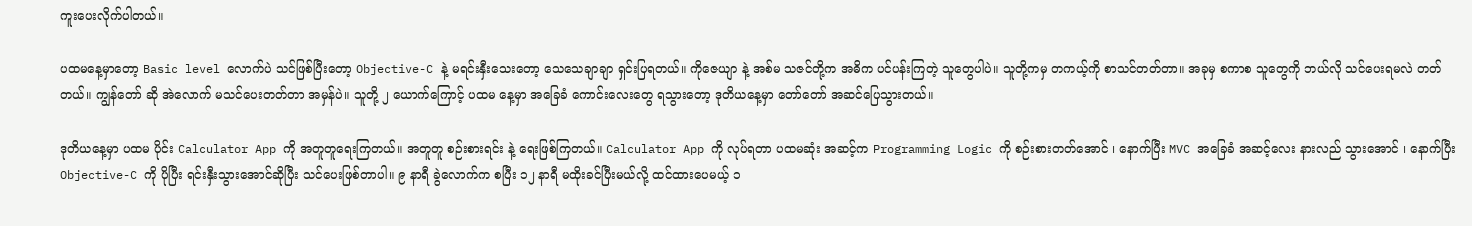ကူးပေးလိုက်ပါတယ်။

ပထမနေ့မှာတော့ Basic level လောက်ပဲ သင်ဖြစ်ပြီးတော့ Objective-C နဲ့ မရင်းနှီးသေးတော့ သေသေချာချာ ရှင်းပြရတယ်။ ကိုဇေယျာ နဲ့ အစ်မ သဇင်တို့က အဓိက ပင်ပန်းကြတဲ့ သူတွေပါပဲ။ သူတို့ကမှ တကယ့်ကို စာသင်တတ်တာ။ အခုမှ စကာစ သူတွေကို ဘယ်လို သင်ပေးရမလဲ တတ်တယ်။ ကျွန်တော် ဆို အဲလောက် မသင်ပေးတတ်တာ အမှန်ပဲ။ သူတို့ ၂ ယောက်ကြောင့် ပထမ နေ့မှာ အခြေခံ ကောင်းလေးတွေ ရသွားတော့ ဒုတိယနေ့မှာ တော်တော် အဆင်ပြေသွားတယ်။

ဒုတိယနေ့မှာ ပထမ ပိုင်း Calculator App ကို အတူတူရေးကြတယ်။ အတူတူ စဉ်းစားရင်း နဲ့ ရေးဖြစ်ကြတယ်။ Calculator App ကို လုပ်ရတာ ပထမဆုံး အဆင့်က Programming Logic ကို စဉ်းစားတတ်အောင် ၊ နောက်ပြီး MVC အခြေခံ အဆင့်လေး နားလည် သွားအောင် ၊ နောက်ပြီး Objective-C ကို ပိုပြီး ရင်းနှီးသွားအောင်ဆိုပြီး သင်ပေးဖြစ်တာပါ။ ၉ နာရီ ခွဲလောက်က စပြီး ၁၂ နာရီ မထိုးခင်ပြီးမယ်လို့ ထင်ထားပေမယ့် ၁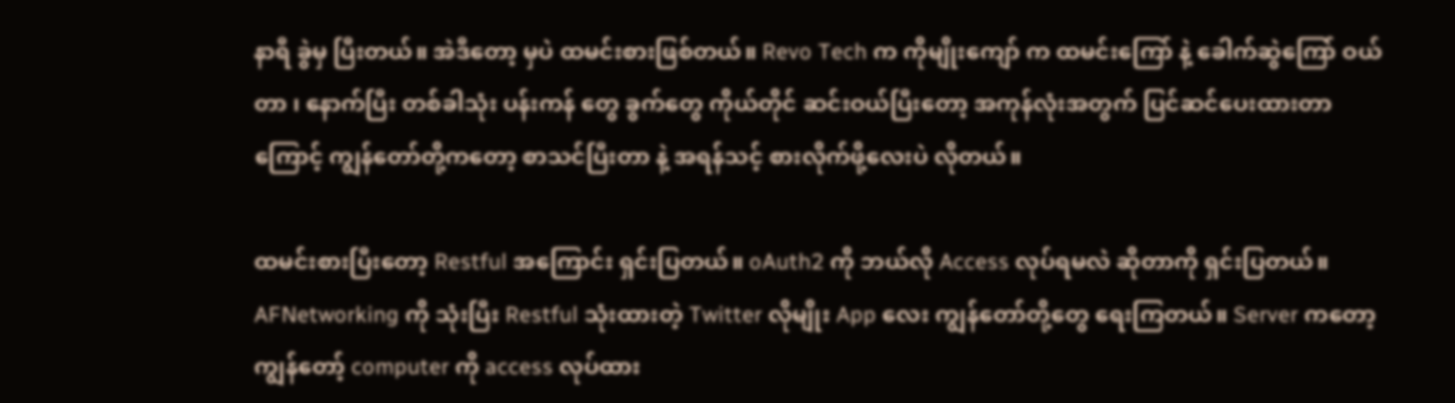နာရီ ခွဲမှ ပြီးတယ်။ အဲဒီတော့ မှပဲ ထမင်းစားဖြစ်တယ်။ Revo Tech က ကိုမျိုးကျော် က ထမင်းကြော် နဲ့ ခေါက်ဆွဲကြော် ဝယ်တာ ၊ နောက်ပြီး တစ်ခါသုံး ပန်းကန် တွေ ခွက်တွေ ကိုယ်တိုင် ဆင်းဝယ်ပြီးတော့ အကုန်လုံးအတွက် ပြင်ဆင်ပေးထားတာကြောင့် ကျွန်တော်တို့ကတော့ စာသင်ပြီးတာ နဲ့ အရန်သင့် စားလိုက်ဖို့လေးပဲ လိုတယ်။

ထမင်းစားပြီးတော့ Restful အကြောင်း ရှင်းပြတယ်။ oAuth2 ကို ဘယ်လို Access လုပ်ရမလဲ ဆိုတာကို ရှင်းပြတယ်။ AFNetworking ကို သုံးပြီး Restful သုံးထားတဲ့ Twitter လိုမျိုး App လေး ကျွန်တော်တို့တွေ ရေးကြတယ်။ Server ကတော့ ကျွန်တော့် computer ကို access လုပ်ထား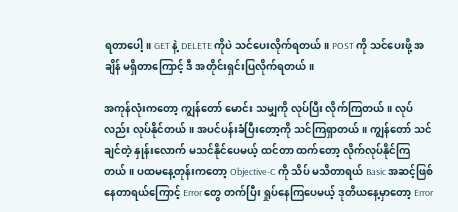ရတာပေါ့။ GET နဲ့ DELETE ကိုပဲ သင်ပေးလိုက်ရတယ်။ POST ကို သင်ပေးဖို့ အချိန် မရှိတာကြောင့် ဒီ အတိုင်းရှင်းပြလိုက်ရတယ်။

အကုန်လုံးကတော့ ကျွန်တော် မောင်း သမျှကို လုပ်ပြီး လိုက်ကြတယ်။ လုပ်လည်း လုပ်နိုင်တယ်။ အပင်ပန်းခံပြီးတော့ကို သင်ကြရှာတယ်။ ကျွန်တော် သင်ချင်တဲ့ နှုန်းလောက် မသင်နိုင်ပေမယ့် ထင်တာ ထက်တော့ လိုက်လုပ်နိုင်ကြတယ်။ ပထမနေ့တုန်းကတော့ Objective-C ကို သိပ် မသိတာရယ် Basic အဆင့်ဖြစ်နေတာရယ်ကြောင့် Error တွေ တက်ပြီး ရှုပ်နေကြပေမယ့် ဒုတိယနေ့မှာတော့ Error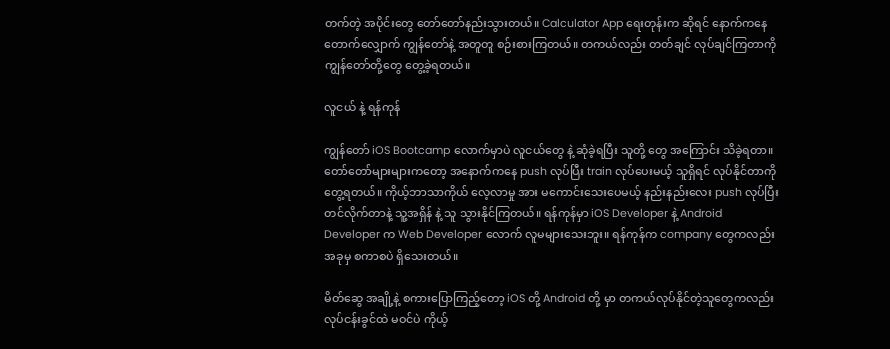တက်တဲ့ အပိုင်းတွေ တော်တော်နည်းသွားတယ်။ Calculator App ရေးတုန်းက ဆိုရင် နောက်ကနေ တောက်လျှောက် ကျွန်တော်နဲ့ အတူတူ စဉ်းစားကြတယ်။ တကယ်လည်း တတ်ချင် လုပ်ချင်ကြတာကို ကျွန်တော်တို့တွေ တွေ့ခဲ့ရတယ်။

လူငယ် နဲ့ ရန်ကုန်

ကျွန်တော် iOS Bootcamp လောက်မှာပဲ လူငယ်တွေ နဲ့ ဆုံခဲ့ရပြီး သူတို့ တွေ အကြောင်း သိခဲ့ရတာ။ တော်တော်များများကတော့ အနောက်ကနေ push လုပ်ပြီး train လုပ်ပေးမယ့် သူရှိရင် လုပ်နိုင်တာကို တွေ့ရတယ်။ ကိုယ့်ဘာသာကိုယ် လေ့လာမှု အား မကောင်းသေးပေမယ့် နည်းနည်းလေး push လုပ်ပြီး တင်လိုက်တာနဲ့ သူ့အရှိန် နဲ့ သူ သွားနိုင်ကြတယ်။ ရန်ကုန်မှာ iOS Developer နဲ့ Android Developer က Web Developer လောက် လူမများသေးဘူး။ ရန်ကုန်က company တွေကလည်း အခုမှ စကာစပဲ ရှိသေးတယ်။

မိတ်ဆွေ အချို့နဲ့ စကားပြောကြည့်တော့ iOS တို့ Android တို့ မှာ တကယ်လုပ်နိုင်တဲ့သူတွေကလည်း လုပ်ငန်းခွင်ထဲ မဝင်ပဲ ကိုယ့်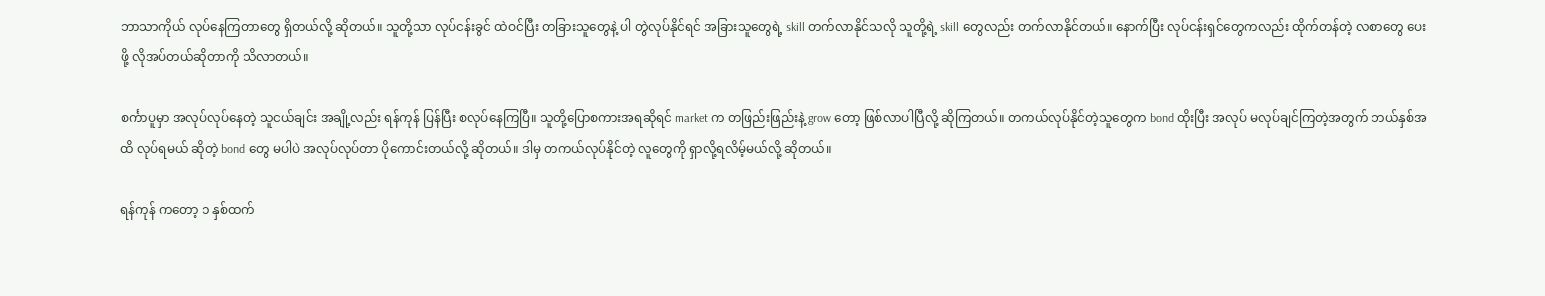ဘာသာကိုယ် လုပ်နေကြတာတွေ ရှိတယ်လို့ ဆိုတယ်။ သူတို့သာ လုပ်ငန်းခွင် ထဲဝင်ပြီး တခြားသူတွေနဲ့ ပါ တွဲလုပ်နိုင်ရင် အခြားသူတွေရဲ့ skill တက်လာနိုင်သလို သူတို့ရဲ့ skill တွေလည်း တက်လာနိုင်တယ်။ နောက်ပြီး လုပ်ငန်းရှင်တွေကလည်း ထိုက်တန်တဲ့ လစာတွေ ပေးဖို့ လိုအပ်တယ်ဆိုတာကို သိလာတယ်။

စင်္ကာပူမှာ အလုပ်လုပ်နေတဲ့ သူငယ်ချင်း အချို့လည်း ရန်ကုန် ပြန်ပြီး စလုပ်နေကြပြီ။ သူတို့ပြောစကားအရဆိုရင် market က တဖြည်းဖြည်းနဲ့ grow တော့ ဖြစ်လာပါပြီလို့ ဆိုကြတယ်။ တကယ်လုပ်နိုင်တဲ့သူတွေက bond ထိုးပြီး အလုပ် မလုပ်ချင်ကြတဲ့အတွက် ဘယ်နှစ်အထိ လုပ်ရမယ် ဆိုတဲ့ bond တွေ မပါပဲ အလုပ်လုပ်တာ ပိုကောင်းတယ်လို့ ဆိုတယ်။ ဒါမှ တကယ်လုပ်နိုင်တဲ့ လူတွေကို ရှာလို့ရလိမ့်မယ်လို့ ဆိုတယ်။

ရန်ကုန် ကတော့ ၁ နှစ်ထက်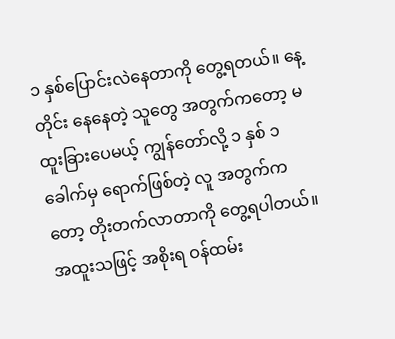၁ နှစ်ပြောင်းလဲနေတာကို တွေ့ရတယ်။ နေ့တိုင်း နေနေတဲ့ သူတွေ အတွက်ကတော့ မထူးခြားပေမယ့် ကျွန်တော်လို့ ၁ နှစ် ၁ ခေါက်မှ ရောက်ဖြစ်တဲ့ လူ အတွက်ကတော့ တိုးတက်လာတာကို တွေ့ရပါတယ်။ အထူးသဖြင့် အစိုးရ ဝန်ထမ်း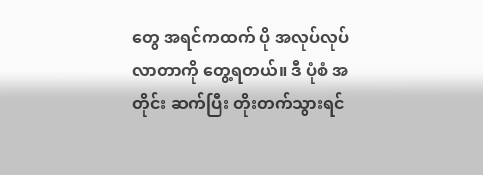တွေ အရင်ကထက် ပို အလုပ်လုပ်လာတာကို တွေ့ရတယ်။ ဒီ ပုံစံ အတိုင်း ဆက်ပြီး တိုးတက်သွားရင်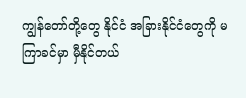ကျွန်တော်တို့တွေ နိုင်ငံ အခြားနိုင်ငံတွေကို မကြာခင်မှာ မှီနိုင်တယ်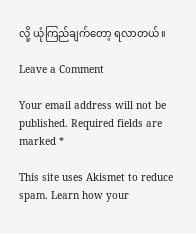လို့ ယုံကြည်ချက်တော့ ရလာတယ်။

Leave a Comment

Your email address will not be published. Required fields are marked *

This site uses Akismet to reduce spam. Learn how your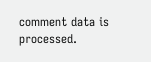comment data is processed.